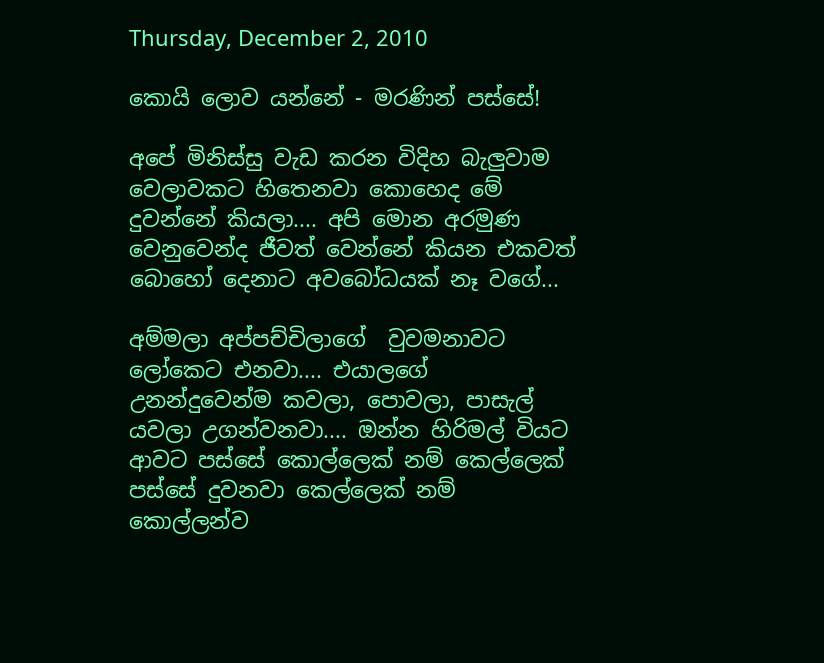Thursday, December 2, 2010

කොයි ලොව යන්නේ - මරණින් පස්සේ!

අපේ මිනිස්සු වැඩ කරන විදිහ බැලුවාම වෙලාවකට හිතෙනවා කොහෙද මේ දුවන්නේ කියලා.... අපි මොන අරමුණ වෙනුවෙන්ද ජීවත් වෙන්නේ කියන එකවත් බොහෝ දෙනාට අවබෝධයක් නෑ වගේ...

අම්මලා අප්පච්චිලාගේ  වුවමනාවට ලෝකෙට එනවා.... එයාලගේ උනන්දුවෙන්ම කවලා, පොවලා, පාසැල් යවලා උගන්වනවා.... ඔන්න හිරිමල් වියට ආවට පස්සේ කොල්ලෙක් නම් කෙල්ලෙක් පස්සේ දුවනවා කෙල්ලෙක් නම් කොල්ලන්ව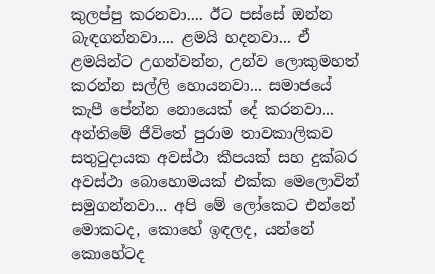කුලප්පු කරනවා.... ඊට පස්සේ ඔන්න බැඳගන්නවා.... ළමයි හදනවා... ඒ ළමයින්ට උගන්වන්න, උන්ව ලොකුමහත් කරන්න සල්ලි හොයනවා... සමාජයේ කැපී පේන්න නොයෙක් දේ කරනවා... අන්තිමේ ජීවිතේ පුරාම තාවකාලිකව සතුටුදායක අවස්ථා කීපයක් සහ දුක්බර අවස්ථා බොහොමයක් එක්ක මෙලොවින් සමුගන්නවා... අපි මේ ලෝකෙට එන්නේ මොකටද, කොහේ ඉඳලද, යන්නේ කොහේටද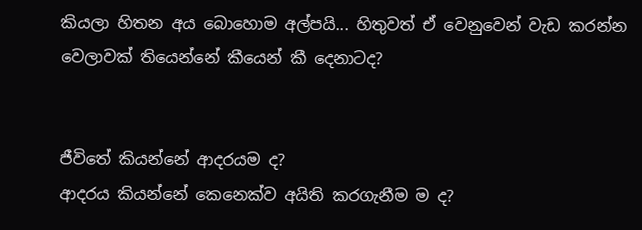කියලා හිතන අය බොහොම අල්පයි... හිතුවත් ඒ වෙනුවෙන් වැඩ කරන්න වෙලාවක් තියෙන්නේ කීයෙන් කී දෙනාටද?


ජීවිතේ කියන්නේ ආදරයම ද?
ආදරය කියන්නේ කෙනෙක්ව අයිති කරගැනීම ම ද?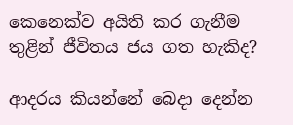කෙනෙක්ව අයිති කර ගැනීම තුළින් ජීවිතය ජය ගත හැකිද?

ආදරය කියන්නේ බෙදා දෙන්න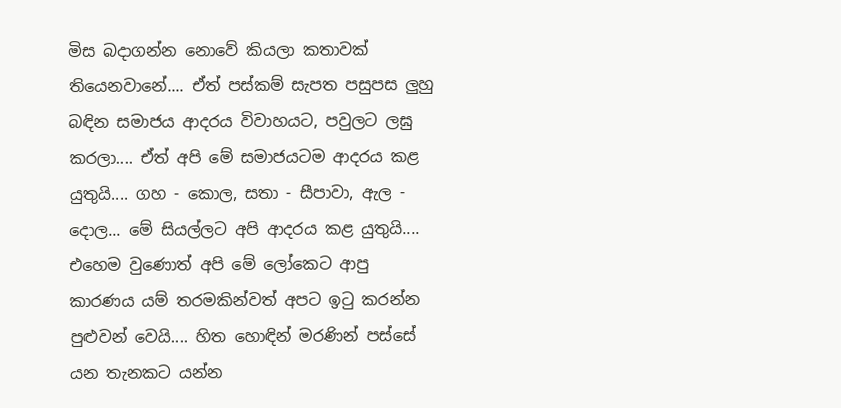මිස බදාගන්න නොවේ කියලා කතාවක් තියෙනවානේ.... ඒත් පස්කම් සැපත පසුපස ලුහු බඳින සමාජය ආදරය විවාහයට, පවුලට ලඝු කරලා.... ඒත් අපි මේ සමාජයටම ආදරය කළ යුතුයි.... ගහ - කොල, සතා - සීපාවා, ඇල - දොල... මේ සියල්ලට අපි ආදරය කළ යුතුයි.... එහෙම වුණොත් අපි මේ ලෝකෙට ආපු කාරණය යම් තරමකින්වත් අපට ඉටු කරන්න පුළුවන් වෙයි.... හිත හොඳින් මරණින් පස්සේ යන තැනකට යන්න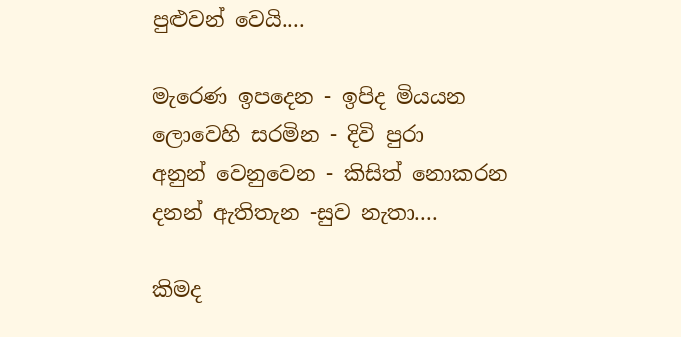පුළුවන් වෙයි....

මැරෙණ ඉපදෙන - ඉපිද මියයන
ලොවෙහි සරමින - දිවි පුරා
අනුන් වෙනුවෙන - කිසිත් නොකරන
දනන් ඇතිතැන -සුව නැතා....

කිමද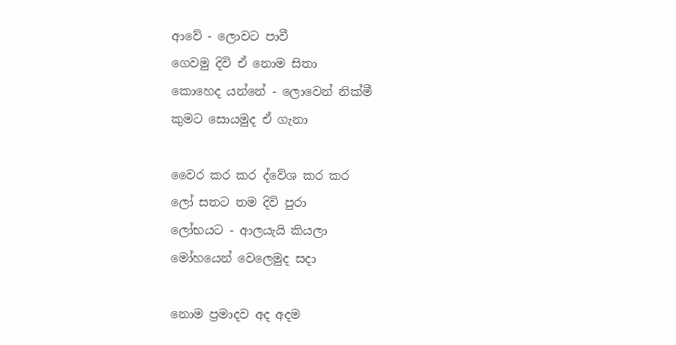ආවේ - ලොවට පාවී
ගෙවමු දිවි ඒ නොම සිතා
කොහෙද යන්නේ - ලොවෙන් නික්මී
කුමට සොයමුද ඒ ගැනා

වෛර කර කර ද්වේශ කර කර
ලෝ සතට තම දිවි පුරා
ලෝභයට - ආලයැයි කියලා
මෝහයෙන් වෙලෙමුද සදා

නොම ප්‍රමාදව අද අදම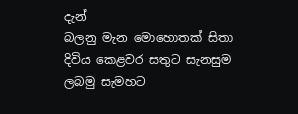දැන්
බලනු මැන මොහොතක් සිතා
දිවිය කෙළවර සතුට සැනසුම
ලබමු සැමහට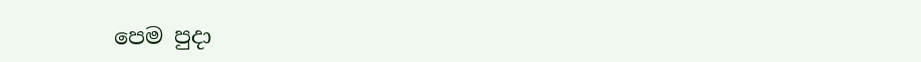පෙම පුදා